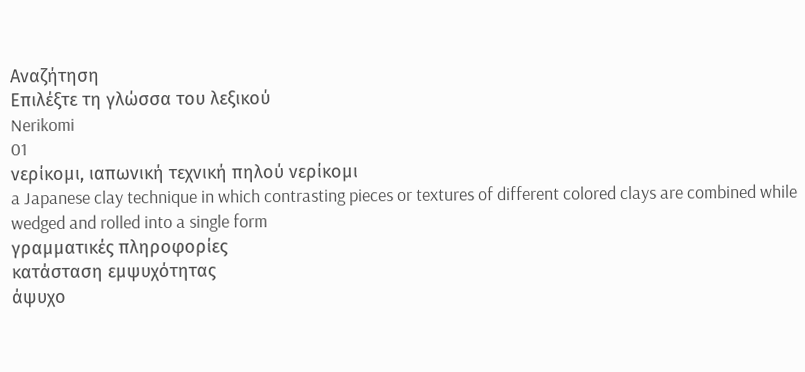Αναζήτηση
Επιλέξτε τη γλώσσα του λεξικού
Nerikomi
01
νερίκομι, ιαπωνική τεχνική πηλού νερίκομι
a Japanese clay technique in which contrasting pieces or textures of different colored clays are combined while wedged and rolled into a single form
γραμματικές πληροφορίες
κατάσταση εμψυχότητας
άψυχο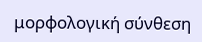μορφολογική σύνθεση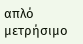απλό
μετρήσιμο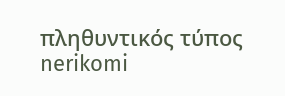πληθυντικός τύπος
nerikomi